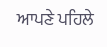ਆਪਣੇ ਪਹਿਲੇ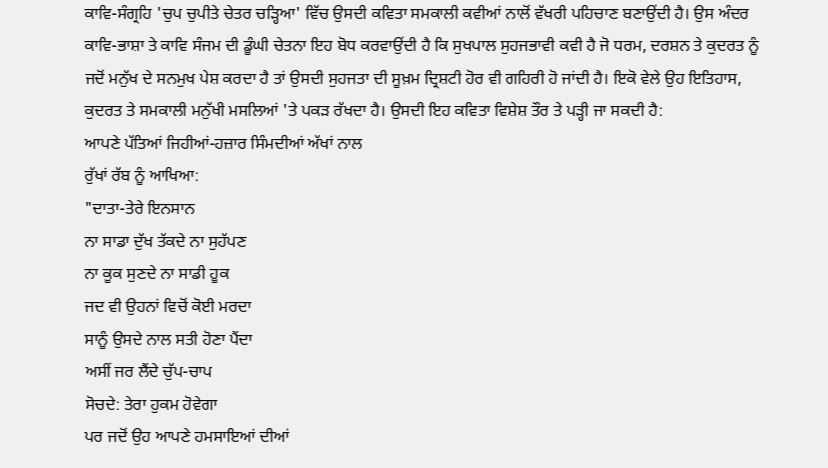ਕਾਵਿ-ਸੰਗ੍ਰਹਿ 'ਚੁਪ ਚੁਪੀਤੇ ਚੇਤਰ ਚੜ੍ਹਿਆ' ਵਿੱਚ ਉਸਦੀ ਕਵਿਤਾ ਸਮਕਾਲੀ ਕਵੀਆਂ ਨਾਲੋਂ ਵੱਖਰੀ ਪਹਿਚਾਣ ਬਣਾਉਂਦੀ ਹੈ। ਉਸ ਅੰਦਰ ਕਾਵਿ-ਭਾਸ਼ਾ ਤੇ ਕਾਵਿ ਸੰਜਮ ਦੀ ਡੂੰਘੀ ਚੇਤਨਾ ਇਹ ਬੋਧ ਕਰਵਾਉਂਦੀ ਹੈ ਕਿ ਸੁਖਪਾਲ ਸੁਹਜਭਾਵੀ ਕਵੀ ਹੈ ਜੋ ਧਰਮ, ਦਰਸ਼ਨ ਤੇ ਕੁਦਰਤ ਨੂੰ ਜਦੋਂ ਮਨੁੱਖ ਦੇ ਸਨਮੁਖ ਪੇਸ਼ ਕਰਦਾ ਹੈ ਤਾਂ ਉਸਦੀ ਸੁਹਜਤਾ ਦੀ ਸੂਖ਼ਮ ਦ੍ਰਿਸ਼ਟੀ ਹੋਰ ਵੀ ਗਹਿਰੀ ਹੋ ਜਾਂਦੀ ਹੈ। ਇਕੋ ਵੇਲੇ ਉਹ ਇਤਿਹਾਸ, ਕੁਦਰਤ ਤੇ ਸਮਕਾਲੀ ਮਨੁੱਖੀ ਮਸਲਿਆਂ 'ਤੇ ਪਕੜ ਰੱਖਦਾ ਹੈ। ਉਸਦੀ ਇਹ ਕਵਿਤਾ ਵਿਸ਼ੇਸ਼ ਤੌਰ ਤੇ ਪੜ੍ਹੀ ਜਾ ਸਕਦੀ ਹੈ:
ਆਪਣੇ ਪੱਤਿਆਂ ਜਿਹੀਆਂ-ਹਜ਼ਾਰ ਸਿੰਮਦੀਆਂ ਅੱਖਾਂ ਨਾਲ
ਰੁੱਖਾਂ ਰੱਬ ਨੂੰ ਆਖਿਆ:
"ਦਾਤਾ-ਤੇਰੇ ਇਨਸਾਨ
ਨਾ ਸਾਡਾ ਦੁੱਖ ਤੱਕਦੇ ਨਾ ਸੁਹੱਪਣ
ਨਾ ਕੂਕ ਸੁਣਦੇ ਨਾ ਸਾਡੀ ਹੂਕ
ਜਦ ਵੀ ਉਹਨਾਂ ਵਿਚੋਂ ਕੋਈ ਮਰਦਾ
ਸਾਨੂੰ ਉਸਦੇ ਨਾਲ ਸਤੀ ਹੋਣਾ ਪੈਂਦਾ
ਅਸੀਂ ਜਰ ਲੈਂਦੇ ਚੁੱਪ-ਚਾਪ
ਸੋਚਦੇ: ਤੇਰਾ ਹੁਕਮ ਹੋਵੇਗਾ
ਪਰ ਜਦੋਂ ਉਹ ਆਪਣੇ ਹਮਸਾਇਆਂ ਦੀਆਂ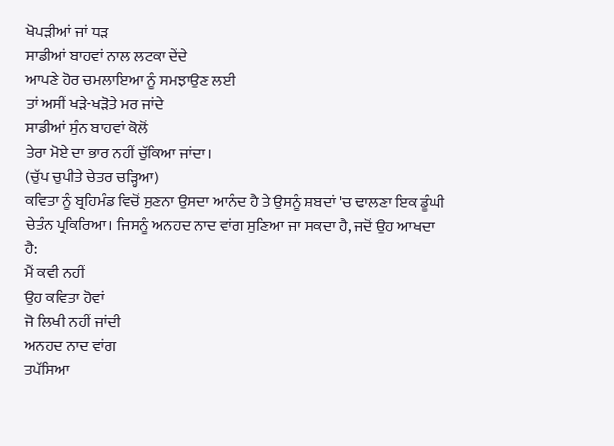ਖੋਪੜੀਆਂ ਜਾਂ ਧੜ
ਸਾਡੀਆਂ ਬਾਹਵਾਂ ਨਾਲ ਲਟਕਾ ਦੇਂਦੇ
ਆਪਣੇ ਹੋਰ ਚਮਲਾਇਆ ਨੂੰ ਸਮਝਾਉਣ ਲਈ
ਤਾਂ ਅਸੀਂ ਖੜੇ-ਖੜੋਤੇ ਮਰ ਜਾਂਦੇ
ਸਾਡੀਆਂ ਸੁੰਨ ਬਾਹਵਾਂ ਕੋਲੋਂ
ਤੇਰਾ ਮੋਏ ਦਾ ਭਾਰ ਨਹੀਂ ਚੁੱਕਿਆ ਜਾਂਦਾ।
(ਚੁੱਪ ਚੁਪੀਤੇ ਚੇਤਰ ਚੜ੍ਹਿਆ)
ਕਵਿਤਾ ਨੂੰ ਬ੍ਰਹਿਮੰਡ ਵਿਚੋਂ ਸੁਣਨਾ ਉਸਦਾ ਆਨੰਦ ਹੈ ਤੇ ਉਸਨੂੰ ਸ਼ਬਦਾਂ 'ਚ ਢਾਲਣਾ ਇਕ ਡੂੰਘੀ ਚੇਤੰਨ ਪ੍ਰਕਿਰਿਆ। ਜਿਸਨੂੰ ਅਨਹਦ ਨਾਦ ਵਾਂਗ ਸੁਣਿਆ ਜਾ ਸਕਦਾ ਹੈ, ਜਦੋਂ ਉਹ ਆਖਦਾ ਹੈ:
ਮੈਂ ਕਵੀ ਨਹੀਂ
ਉਹ ਕਵਿਤਾ ਹੋਵਾਂ
ਜੋ ਲਿਖੀ ਨਹੀਂ ਜਾਂਦੀ
ਅਨਹਦ ਨਾਦ ਵਾਂਗ
ਤਪੱਸਿਆ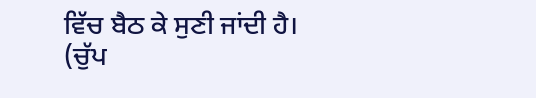ਵਿੱਚ ਬੈਠ ਕੇ ਸੁਣੀ ਜਾਂਦੀ ਹੈ।
(ਚੁੱਪ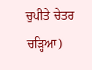ਚੁਪੀਤੇ ਚੇਤਰ ਚੜ੍ਹਿਆ)